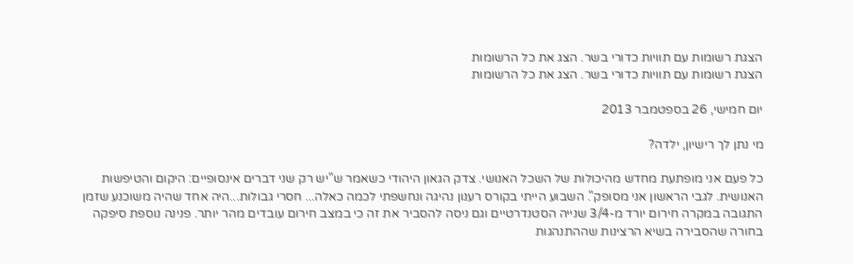הצגת רשומות עם תוויות כדורי בשר. הצג את כל הרשומות
הצגת רשומות עם תוויות כדורי בשר. הצג את כל הרשומות

יום חמישי, 26 בספטמבר 2013

מי נתן לך רישיון, ילדה?

כל פעם אני מופתעת מחדש מהיכולות של השכל האנושי. צדק הגאון היהודי כשאמר ש"יש רק שני דברים אינסופיים: היקום והטיפשות האנושית. לגבי הראשון אני מסופק". השבוע הייתי בקורס רענון נהיגה ונחשפתי לכמה כאלה... חסרי גבולות...היה אחד שהיה משוכנע שזמן התגובה במקרה חירום יורד מ-3/4 שנייה הסטנדרטיים וגם ניסה להסביר את זה כי במצב חירום עובדים מהר יותר. פנינה נוספת סיפקה בחורה שהסבירה בשיא הרצינות שההתנהגות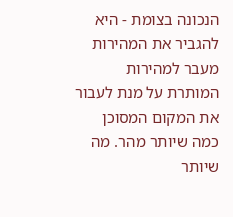הנכונה בצומת - היא להגביר את המהירות מעבר למהירות המותרת על מנת לעבור את המקום המסוכן כמה שיותר מהר. מה שיותר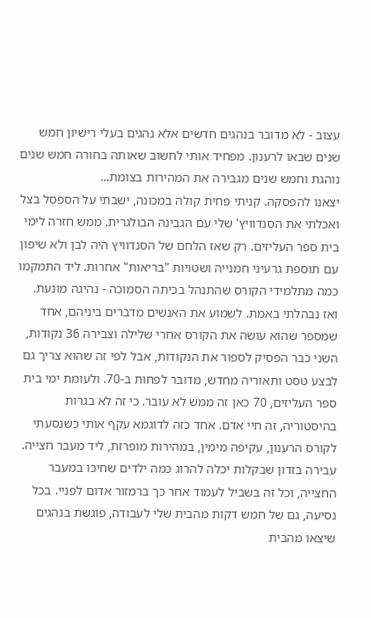עצוב - לא מדובר בנהגים חדשים אלא נהגים בעלי רישיון חמש שנים שבאו לרענון. מפחיד אותי לחשוב שאותה בחורה חמש שנים נוהגת וחמש שנים מגבירה את המהירות בצומת...
יצאנו להפסקה. קניתי פחית קולה במכונה, ישבתי על הספסל בצל ואכלתי את הסנדוויץ' שלי עם הגבינה הבולגרית. ממש חזרה לימי בית ספר העליזים. רק שאז הלחם של הסנדוויץ היה לבן ולא שיפון עם תוספת גרעיני חמנייה ושטויות "בריאות" אחרות. ליד התמקמו כמה מתלמידי הקורס שהתנהל בכיתה הסמוכה - נהיגה מונעת. ואז נבהלתי באמת. לשמוע את האנשים מדברים ביניהם, אחד שמספר שהוא עושה את הקורס אחרי שלילה וצבירה 36 נקודות, השני כבר הפסיק לספור את הנקודות, אבל לפי זה שהוא צריך גם לבצע טסט ותאוריה מחדש, מדובר לפחות ב-70. ולעומת ימי בית ספר העליזים, 70 כאן זה ממש לא עובר. כי זה לא בגרות בהיסטוריה, זה חיי אדם. אחד כזה לדוגמא עקף אותי כשנסעתי לקורס הרענון, עקיפה מימין, במהירות מופרזת, ליד מעבר חצייה. עבירה בזדון שבקלות יכלה להרוג כמה ילדים שחיכו במעבר החצייה, וכל זה בשביל לעמוד אחר כך ברמזור אדום לפניי. בכל נסיעה, גם של חמש דקות מהבית שלי לעבודה, פוגשת בנהגים שיצאו מהבית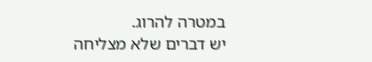במטרה להרוג.
יש דברים שלא מצליחה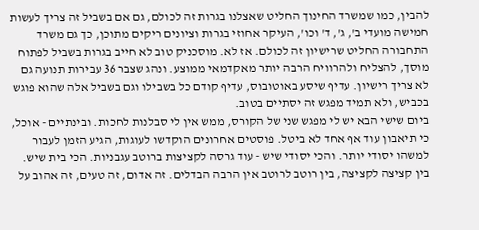להבין, כמו שמשרד החינוך החליט שאצלנו בגרות זה לכולם, גם אם בשביל זה צריך לעשות חמישה מועדי ב', ג', ד' וכו', העיקר אחוזי בגרות וציונים ריקים מתוכן, כך גם משרד התחבורה החליט שרישיון זה לכולם. אז לא. מוסכניק טוב לא חייב בגרות בשביל לפתוח מוסך, להצליח ולהרוויח הרבה יותר מאקדמאי ממוצע. ונהג שצבר 36 עבירות תנועה גם לא צריך רישיון. עדיף שיסע באוטובוס, עדיף קודם כל בשבילו וגם בשביל אלה שהוא פוגש בכביש, ולא תמיד מפגש זה יסתיים בטוב.
ביום שישי הבא יש לי מפגש שני של הקורס, ממש אין לי סבלנות לחכות. ובינתיים - אוכל, כי תיאבון עוד אף אחד לא ביטל. פוסטים אחרונים הוקדשו לעוגות, הגיע הזמן לעבור למשהו יסודי יותר. והכי יסודי שיש - עוד גרסה לקציצות ברוטב עגבניות. הכי בית שיש.
בין קציצה לקציצה, בין רוטב לרוטב אין הרבה הבדלים. זה אדום, זה טעים, זה אהוב על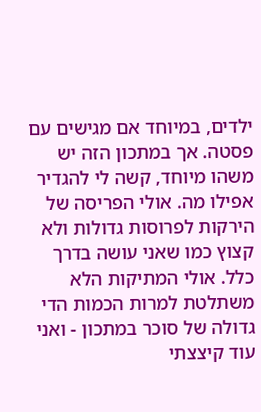ילדים, במיוחד אם מגישים עם פסטה. אך במתכון הזה יש משהו מיוחד, קשה לי להגדיר אפילו מה. אולי הפריסה של הירקות לפרוסות גדולות ולא קצוץ כמו שאני עושה בדרך כלל. אולי המתיקות הלא משתלטת למרות הכמות הדי גדולה של סוכר במתכון - ואני עוד קיצצתי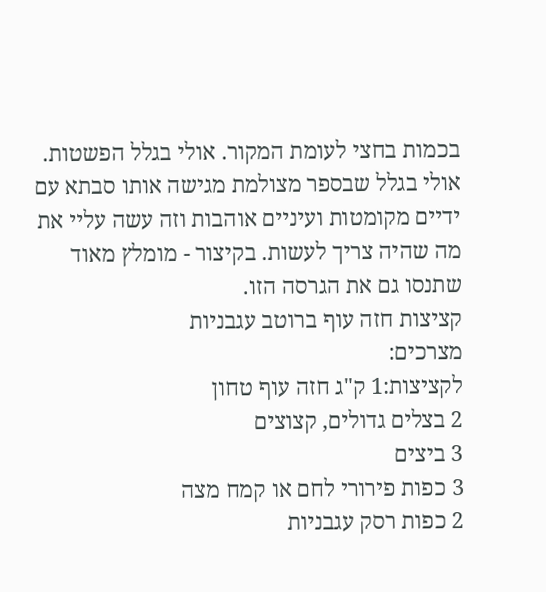בכמות בחצי לעומת המקור. אולי בגלל הפשטות. אולי בגלל שבספר מצולמת מגישה אותו סבתא עם ידיים מקומטות ועיניים אוהבות וזה עשה עליי את מה שהיה צריך לעשות. בקיצור - מומלץ מאוד שתנסו גם את הגרסה הזו.
קציצות חזה עוף ברוטב עגבניות
מצרכים:
לקציצות:1 ק"ג חזה עוף טחון
2 בצלים גדולים, קצוצים
3 ביצים
3 כפות פירורי לחם או קמח מצה
2 כפות רסק עגבניות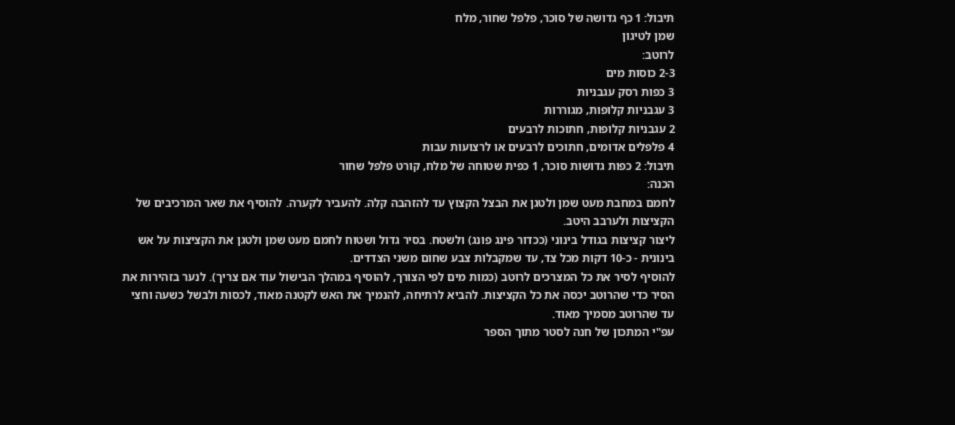תיבול: 1 כף גדושה של סוכר, פלפל שחור, מלח
שמן לטיגון
לרוטב:
2-3 כוסות מים
3 כפות רסק עגבניות
3 עגבניות קלופות, מגוררות
2 עגבניות קלופות, חתוכות לרבעים
4 פלפלים אדומים, חתוכים לרבעים או לרצועות עבות
תיבול: 2 כפות גדושות סוכר, 1 כפית שטוחה של מלח, קורט פלפל שחור
הכנה:
לחמם במחבת מעט שמן ולטגן את הבצל הקצוץ עד להזהבה קלה. להעביר לקערה. להוסיף את שאר המרכיבים של הקציצות ולערבב היטב.
ליצור קציצות בגודל בינוני (ככדור פינג פונג) ולשטח. בסיר גדול ושטוח לחמם מעט שמן ולטגן את הקציצות על אש בינונית - כ-10 דקות מכל צד, עד שמקבלות צבע שחום משני הצדדים.
להוסיף לסיר את כל המצרכים לרוטב (כמות מים לפי הצורך, להוסיף במהלך הבישול עוד אם צריך). לנער בזהירות את הסיר כדי שהרוטב יכסה את כל הקציצות. להביא לרתיחה, להנמיך את האש לקטנה מאוד, לכסות ולבשל כשעה וחצי עד שהרוטב מסמיך מאוד.
עפ"י המתכון של חנה לסטר מתוך הספר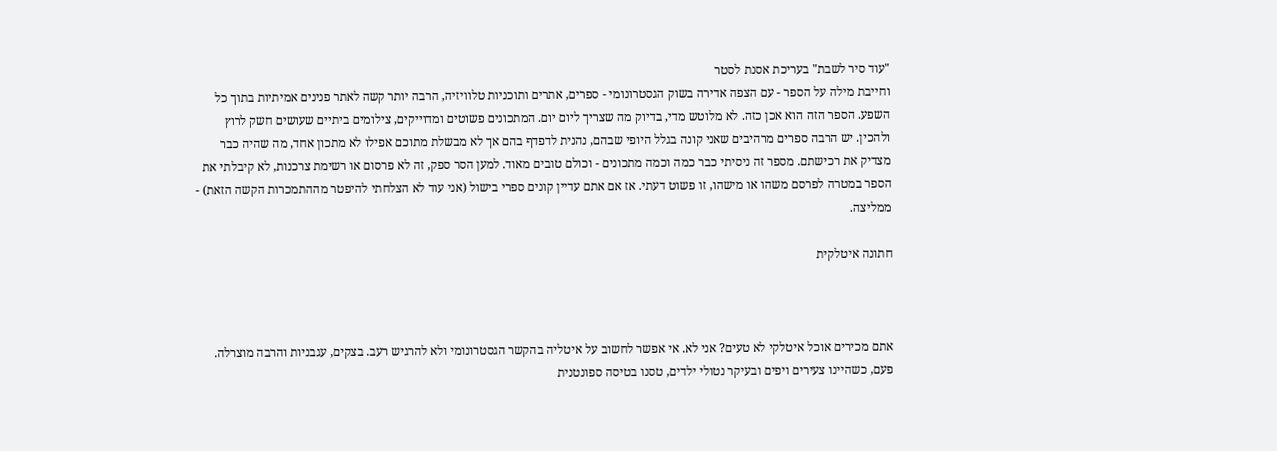"עוד סיר לשבת" בעריכת אסנת לסטר
וחייבת מילה על הספר - עם הצפה אדירה בשוק הגסטרונומי - ספרים, אתרים ותוכניות טלוויזיה, הרבה יותר קשה לאתר פנינים אמיתיות בתוך כל השפע. הספר הזה הוא אכן כזה. לא מלוטש מדי, בדיוק מה שצריך ליום יום. המתכונים פשוטים ומדוייקים, צילומים ביתיים שעושים חשק לרוץ ולהכין. יש הרבה ספרים מרהיבים שאני קונה בגלל היופי שבהם, נהנית לדפדף בהם אך לא מבשלת מתוכם אפילו לא מתכון אחד, מה שהיה כבר מצדיק את רכישתם. מספר זה ניסיתי כבר כמה וכמה מתכונים - וכולם טובים מאוד. למען הסר ספק, זה לא פרסום או רשימת צרכנות, לא קיבלתי את הספר במטרה לפרסם משהו או מישהו, זו פשוט דעתי. אז אם אתם עדיין קונים ספרי בישול (אני עוד לא הצלחתי להיפטר מההתמכרות הקשה הזאת) - ממליצה.

חתונה איטלקית



אתם מכירים אוכל איטלקי לא טעים? אני לא. אי אפשר לחשוב על איטליה בהקשר הגסטרונומי ולא להרגיש רעב. בצקים, עגבניות והרבה מוצרלה. פעם, כשהיינו צעירים ויפים ובעיקר נטולי ילדים, טסנו בטיסה ספונטנית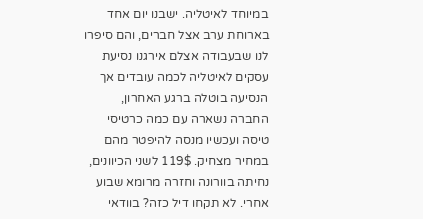במיוחד לאיטליה. ישבנו יום אחד בארוחת ערב אצל חברים, והם סיפרו לנו שבעבודה אצלם אירגנו נסיעת עסקים לאיטליה לכמה עובדים אך הנסיעה בוטלה ברגע האחרון, החברה נשארה עם כמה כרטיסי טיסה ועכשיו מנסה להיפטר מהם במחיר מצחיק. 119$ לשני הכיוונים, נחיתה בוורונה וחזרה מרומא שבוע אחרי. לא תקחו דיל כזה? בוודאי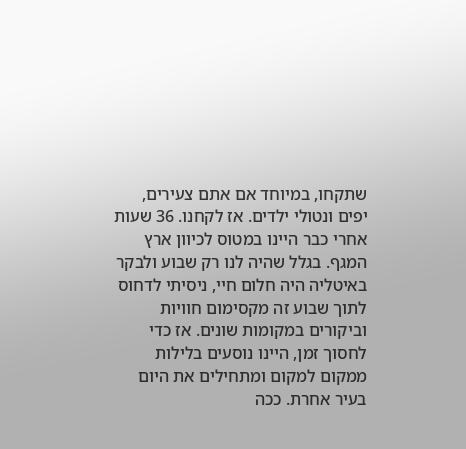שתקחו, במיוחד אם אתם צעירים, יפים ונטולי ילדים. אז לקחנו. 36 שעות אחרי כבר היינו במטוס לכיוון ארץ המגף. בגלל שהיה לנו רק שבוע ולבקר באיטליה היה חלום חיי, ניסיתי לדחוס לתוך שבוע זה מקסימום חוויות וביקורים במקומות שונים. אז כדי לחסוך זמן, היינו נוסעים בלילות ממקום למקום ומתחילים את היום בעיר אחרת. ככה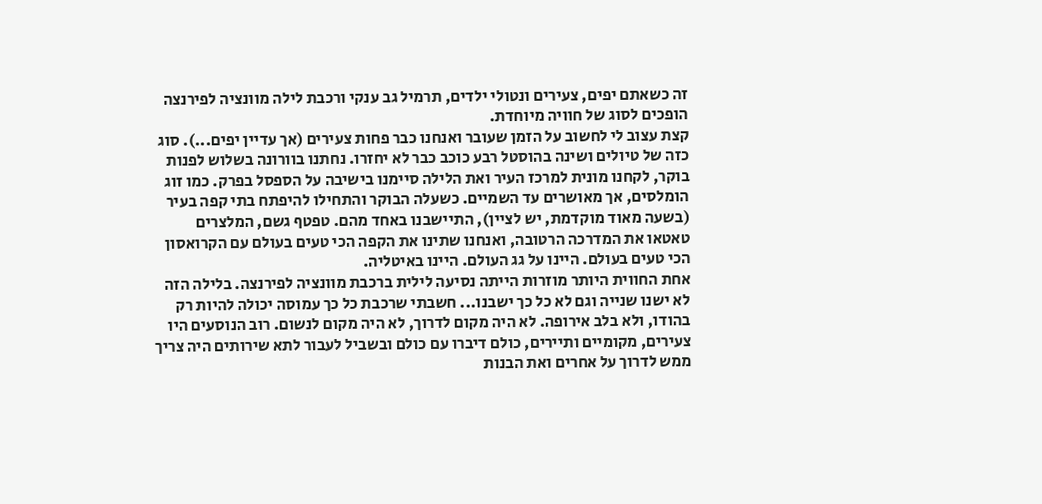זה כשאתם יפים, צעירים ונטולי ילדים, תרמיל גב ענקי ורכבת לילה מוונציה לפירנצה הופכים לסוג של חוויה מיוחדת.
קצת עצוב לי לחשוב על הזמן שעובר ואנחנו כבר פחות צעירים (אך עדיין יפים...). סוג כזה של טיולים ושינה בהוסטל רבע כוכב כבר לא יחזרו. נחתנו בוורונה בשלוש לפנות בוקר, לקחנו מונית למרכז העיר ואת הלילה סיימנו בישיבה על הספסל בפרק. כמו זוג הומלסים, אך מאושרים עד השמיים. כשעלה הבוקר והתחילו להיפתח בתי קפה בעיר (בשעה מאוד מוקדמת, יש לציין), התיישבנו באחד מהם. טפטף גשם, המלצרים טאטאו את המדרכה הרטובה, ואנחנו שתינו את הקפה הכי טעים בעולם עם הקרואסון הכי טעים בעולם. היינו על גג העולם. היינו באיטליה.
אחת החווית היותר מוזרות הייתה נסיעה לילית ברכבת מוונציה לפירנצה. בלילה הזה לא ישנו שנייה וגם לא כל כך ישבנו... חשבתי שרכבת כל כך עמוסה יכולה להיות רק בהודו, ולא בלב אירופה. לא היה מקום לדרוך, לא היה מקום לנשום. רוב הנוסעים היו צעירים, מקומיים ותיירים, כולם דיברו עם כולם ובשביל לעבור לתא שירותים היה צריך ממש לדרוך על אחרים ואת הבנות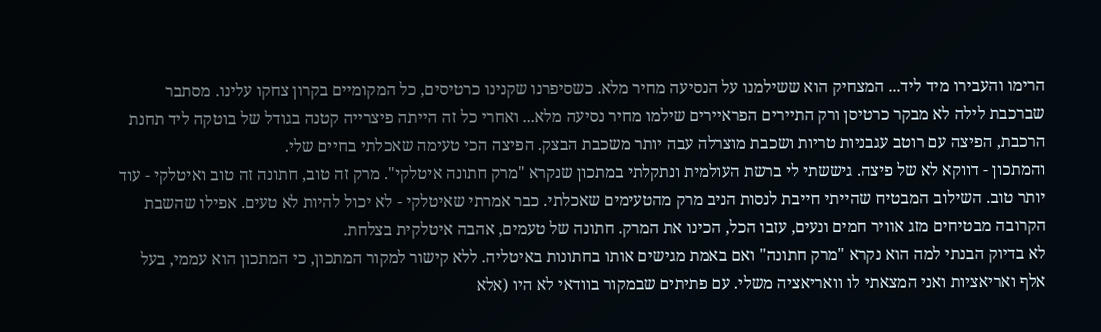הרימו והעבירו מיד ליד... המצחיק הוא ששילמנו על הנסיעה מחיר מלא. כשסיפרנו שקנינו כרטיסים, כל המקומיים בקרון צחקו עלינו. מסתבר שברכבת לילה לא מבקר כרטיסן ורק התיירים הפראיירים שילמו מחיר נסיעה מלא... ואחרי כל זה הייתה פיצרייה קטנה בגודל של בוטקה ליד תחנת הרכבת, הפיצה עם רוטב עגבניות טריות ושכבת מוצרלה עבה יותר משכבת הבצק. הפיצה הכי טעימה שאכלתי בחיים שלי.
והמתכון - דווקא לא של פיצה. גיששתי לי ברשת העולמית ונתקלתי במתכון שנקרא "מרק חתונה איטלקי". מרק זה טוב, חתונה זה טוב ואיטלקי - עוד יותר טוב. השילוב המבטיח שהייתי חייבת לנסות הניב מרק מהטעימים שאכלתי. כבר אמרתי שאיטלקי - לא יכול להיות לא טעים. אפילו שהשבת הקרובה מבטיחים מזג אוויר חמים ונעים, עזבו הכל, הכינו את המרק. חתונה של טעמים, אהבה איטלקית בצלחת.
לא בדיוק הבנתי למה הוא נקרא "מרק חתונה" ואם באמת מגישים אותו בחתונות באיטליה. ללא קישור למקור המתכון, כי המתכון הוא עממי, בעל אלף ואריאציות ואני המצאתי לו וואריאציה משלי. עם פתיתים שבמקור בוודאי לא היו (אלא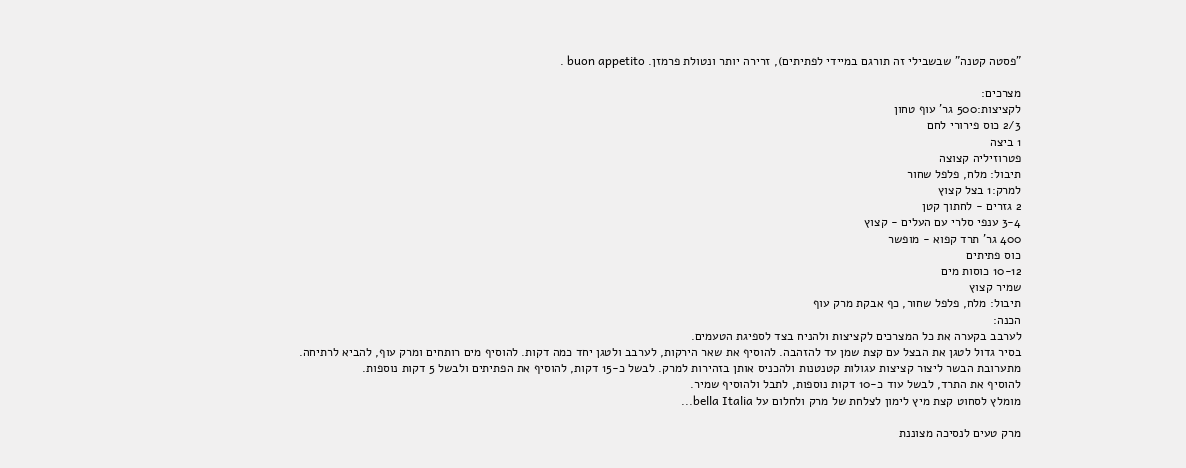"פסטה קטנה" שבשבילי זה תורגם במיידי לפתיתים), זרירה יותר ונטולת פרמזן. buon appetito .

מצרכים:
לקציצות:500 גר' עוף טחון
2/3 כוס פירורי לחם
1 ביצה
פטרוזיליה קצוצה
תיבול: מלח, פלפל שחור
למרק:1 בצל קצוץ
2 גזרים - לחתוך קטן
3-4 ענפי סלרי עם העלים - קצוץ
400 גר' תרד קפוא - מופשר
כוס פתיתים
10-12 כוסות מים
שמיר קצוץ
תיבול: מלח, פלפל שחור, כף אבקת מרק עוף
הכנה:
לערבב בקערה את כל המצרכים לקציצות ולהניח בצד לספיגת הטעמים.
בסיר גדול לטגן את הבצל עם קצת שמן עד להזהבה. להוסיף את שאר הירקות, לערבב ולטגן יחד כמה דקות. להוסיף מים רותחים ומרק עוף, להביא לרתיחה.
מתערובת הבשר ליצור קציצות עגולות קטנטנות ולהכניס אותן בזהירות למרק. לבשל כ-15 דקות, להוסיף את הפתיתים ולבשל 5 דקות נוספות.
להוסיף את התרד, לבשל עוד כ-10 דקות נוספות, לתבל ולהוסיף שמיר.
מומלץ לסחוט קצת מיץ לימון לצלחת של מרק ולחלום על bella Italia...

מרק טעים לנסיכה מצוננת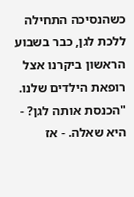כשהנסיכה התחילה ללכת לגן, כבר בשבוע הראשון ביקרנו אצל רופאת הילדים שלנו. "הכנסת אותה לגן? - היא שאלה. - אז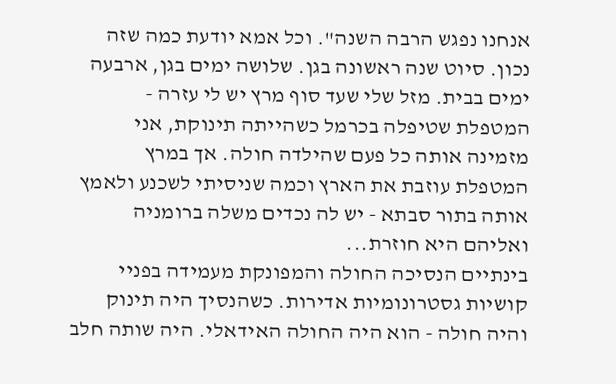אנחנו נפגש הרבה השנה". וכל אמא יודעת כמה שזה נכון. סיוט שנה ראשונה בגן. שלושה ימים בגן, ארבעה ימים בבית. מזל שלי שעד סוף מרץ יש לי עזרה - המטפלת שטיפלה בכרמל כשהייתה תינוקת, אני מזמינה אותה כל פעם שהילדה חולה. אך במרץ המטפלת עוזבת את הארץ וכמה שניסיתי לשכנע ולאמץ אותה בתור סבתא - יש לה נכדים משלה ברומניה ואליהם היא חוזרת...
בינתיים הנסיכה החולה והמפונקת מעמידה בפניי קושיות גסטרונומיות אדירות. כשהנסיך היה תינוק והיה חולה - הוא היה החולה האידאלי. היה שותה חלב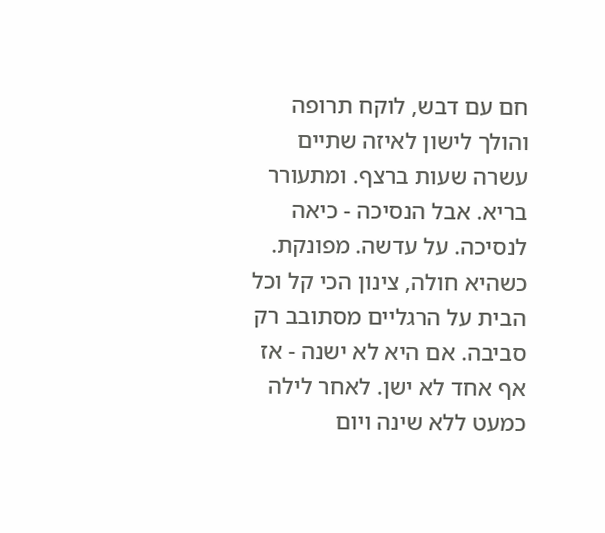חם עם דבש, לוקח תרופה והולך לישון לאיזה שתיים עשרה שעות ברצף. ומתעורר בריא. אבל הנסיכה - כיאה לנסיכה. על עדשה. מפונקת. כשהיא חולה, צינון הכי קל וכל הבית על הרגליים מסתובב רק סביבה. אם היא לא ישנה - אז אף אחד לא ישן. לאחר לילה כמעט ללא שינה ויום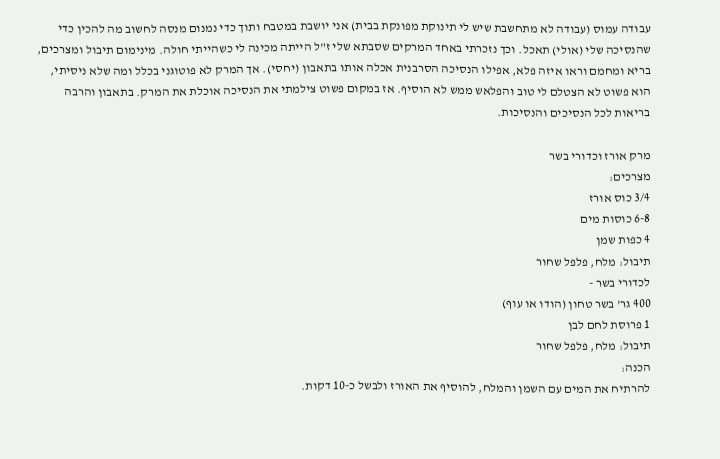עבודה עמוס (עבודה לא מתחשבת שיש לי תינוקת מפונקת בבית) אני יושבת במטבח ותוך כדי נמנום מנסה לחשוב מה להכין כדי שהנסיכה שלי (אולי) תאכל. וכך נזכרתי באחד המרקים שסבתא שלי ז"ל הייתה מכינה לי כשהייתי חולה. מינימום תיבול ומצרכים, בריא ומחמם וראו איזה פלא, אפילו הנסיכה הסרבנית אכלה אותו בתאבון (יחסי). אך המרק לא פוטוגני בכלל ומה שלא ניסיתי, הוא פשוט לא הצטלם לי טוב והפלאש ממש לא הוסיף. אז במקום פשוט צילמתי את הנסיכה אוכלת את המרק. בתאבון והרבה בריאות לכל הנסיכים והנסיכות.

מרק אורז וכדורי בשר
מצרכים:
3/4 כוס אורז
6-8 כוסות מים
4 כפות שמן
תיבול: מלח, פלפל שחור
לכדורי בשר -
400 גר' בשר טחון (הודו או עוף)
1 פרוסת לחם לבן
תיבול: מלח, פלפל שחור
הכנה:
להרתיח את המים עם השמן והמלח, להוסיף את האורז ולבשל כ-10 דקות.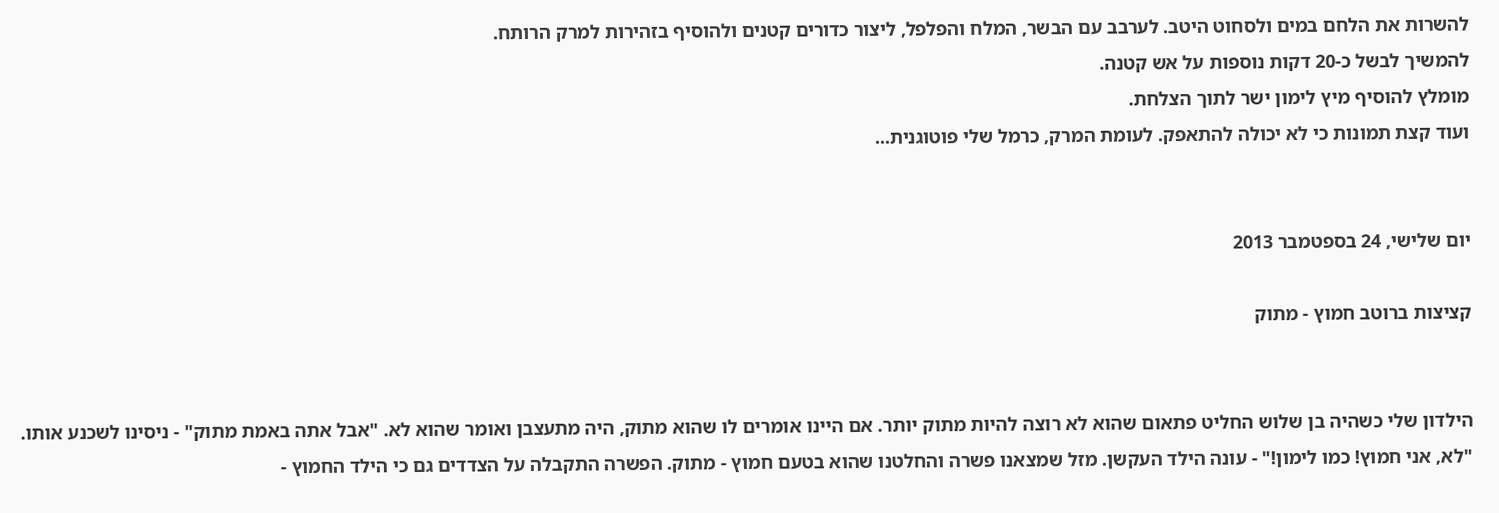להשרות את הלחם במים ולסחוט היטב. לערבב עם הבשר, המלח והפלפל, ליצור כדורים קטנים ולהוסיף בזהירות למרק הרותח.
להמשיך לבשל כ-20 דקות נוספות על אש קטנה.
מומלץ להוסיף מיץ לימון ישר לתוך הצלחת.
ועוד קצת תמונות כי לא יכולה להתאפק. לעומת המרק, כרמל שלי פוטוגנית...


יום שלישי, 24 בספטמבר 2013

קציצות ברוטב חמוץ - מתוק


הילדון שלי כשהיה בן שלוש החליט פתאום שהוא לא רוצה להיות מתוק יותר. אם היינו אומרים לו שהוא מתוק, היה מתעצבן ואומר שהוא לא. "אבל אתה באמת מתוק" - ניסינו לשכנע אותו. "לא, אני חמוץ! כמו לימון!" - עונה הילד העקשן. מזל שמצאנו פשרה והחלטנו שהוא בטעם חמוץ - מתוק. הפשרה התקבלה על הצדדים גם כי הילד החמוץ -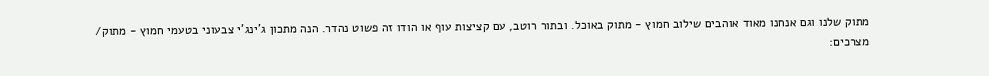מתוק שלנו וגם אנחנו מאוד אוהבים שילוב חמוץ - מתוק באוכל. ובתור רוטב, עם קציצות עוף או הודו זה פשוט נהדר. הנה מתכון ג'ינג'י צבעוני בטעמי חמוץ - מתוק/
מצרכים: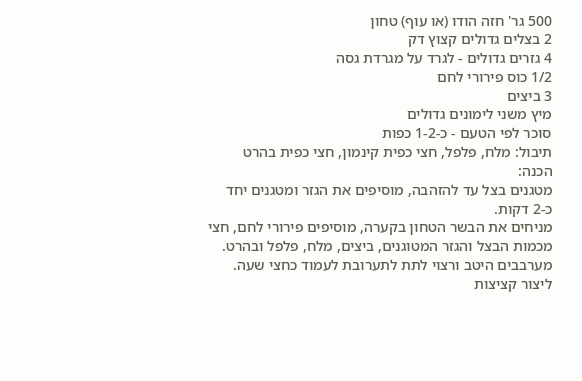500 גר' חזה הודו (או עוף) טחון
2 בצלים גדולים קצוץ דק
4 גזרים גדולים - לגרד על מגרדת גסה
1/2 כוס פירורי לחם
3 ביצים
מיץ משני לימונים גדולים
סוכר לפי הטעם - כ-1-2 כפות
תיבול: מלח, פלפל, חצי כפית קינמון, חצי כפית בהרט
הכנה:
מטגנים בצל עד להזהבה, מוסיפים את הגזר ומטגנים יחד כ-2 דקות.
מניחים את הבשר הטחון בקערה, מוסיפים פירורי לחם, חצי מכמות הבצל והגזר המטוגנים, ביצים, מלח, פלפל ובהרט. מערבבים היטב ורצוי לתת לתערובת לעמוד כחצי שעה.
ליצור קציצות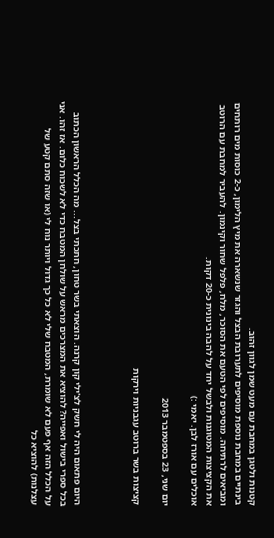קטנות ולטגן במחבת עם מעט שמן לגוון זהוב.
בינתיים במחבת נוספת מוסיפים לתערובת הבצל והגזר שנשארה את מיץ הלימון, כ-2 כוסות מים רותחים ומביאים לרתיחה. מוסיפים לפי הטעם את הסוכר, מלח, פלפל שחור וקינמון. להעביר למחבת עם הרוטב את הקציצות המטוגנות ולבשל יחד על להבה בינונית כ-20 דקות.
אוכלים עם אורז לבן. יאמי :)

יום שני, 23 בספטמבר 2013

קציצות בשר ברוטב עגבניות וירקות



היום פתאום היה לי חשק לצ'ילי קון קרנה. הוצאתי בשר טחון, חתכתי בצל... מה הכלל הראשון הכתוב בכל ספרי בישול ואפייה? להוציא את המצרכים מראש על שולחן המטבח כדי לא לשכוח כלום. אז זהו. אני על הכלל הזה אף פעם לא שומרת, המטבח שלי לא כל כך גדול ויותר נוח לי (או שזה סתם קטע של עצלנות) להוציא כל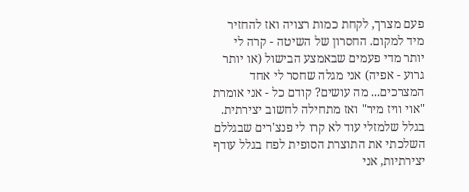פעם מצרך, לקחת כמות רצויה ואז להחזיר מיד למקום. החסרון של השיטה - קרה לי יותר מדי פעמים שבאמצע הבישול (או יותר גרוע - אפיה) אני מגלה שחסר לי אחד המצרכים... מה עושים? קודם כל - אני אומרת "אוי וויז מיר" ואז מתחילה לחשוב יצירתית. בגלל שלמזלי עוד לא קרו לי פנצ'רים שבגללם השלכתי את התוצרת הסופית לפח בגלל עודף יצירתיות, אני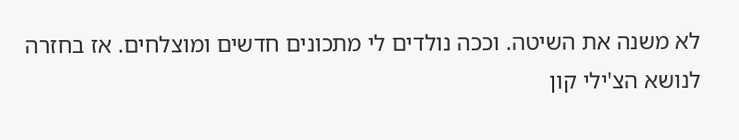לא משנה את השיטה. וככה נולדים לי מתכונים חדשים ומוצלחים. אז בחזרה לנושא הצ'ילי קון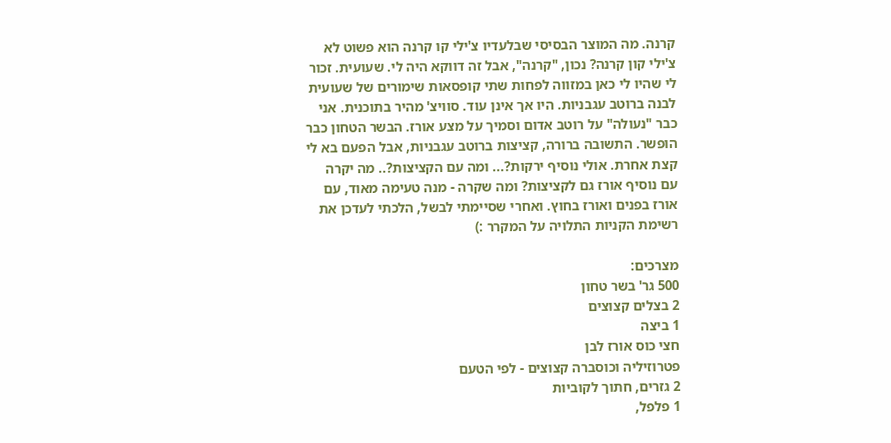קרנה. מה המוצר הבסיסי שבלעדיו צ'ילי קו קרנה הוא פשוט לא צ'ילי קון קרנה? נכון, "קרנה", אבל זה דווקא היה לי. שעועית. זכור לי שהיו לי כאן במזווה לפחות שתי קופסאות שימורים של שעועית לבנה ברוטב עגבניות. היו אך אינן עוד. סוויצ' מהיר בתוכנית. אני כבר "נעולה" על רוטב אדום וסמיך על מצע אורז. הבשר הטחון כבר הופשר. התשובה ברורה, קציצות ברוטב עגבניות, אבל הפעם בא לי קצת אחרת. אולי נוסיף ירקות?... ומה עם הקציצות?.. מה יקרה עם נוסיף אורז גם לקציצות? ומה שקרה - מנה טעימה מאוד, עם אורז בפנים ואורז בחוץ. ואחרי שסיימתי לבשל, הלכתי לעדכן את רשימת הקניות התלויה על המקרר :)

מצרכים:
500 גר' בשר טחון
2 בצלים קצוצים
1 ביצה
חצי כוס אורז לבן
פטרוזיליה וכוסברה קצוצים - לפי הטעם
2 גזרים, חתוך לקוביות
1 פלפל,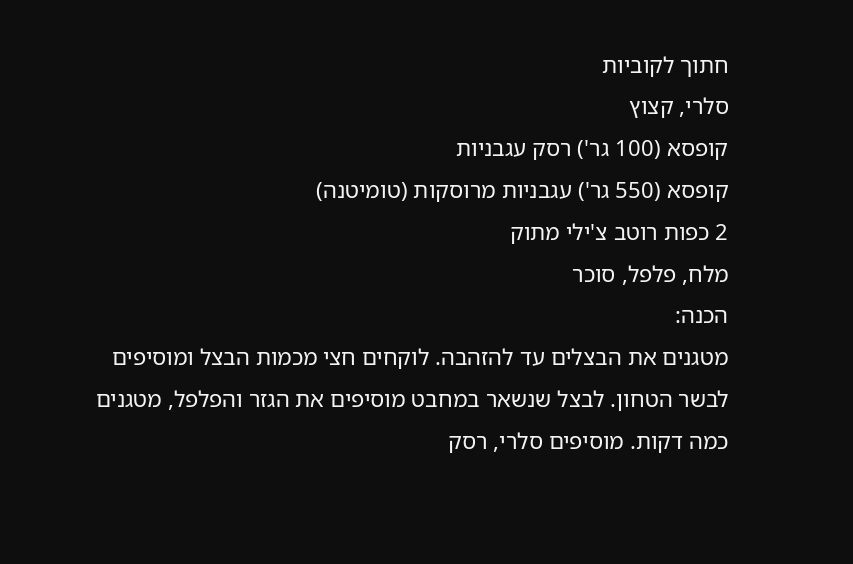חתוך לקוביות
סלרי, קצוץ
קופסא (100 גר') רסק עגבניות
קופסא (550 גר') עגבניות מרוסקות (טומיטנה)
2 כפות רוטב צ'ילי מתוק
מלח, פלפל, סוכר
הכנה:
מטגנים את הבצלים עד להזהבה. לוקחים חצי מכמות הבצל ומוסיפים לבשר הטחון. לבצל שנשאר במחבט מוסיפים את הגזר והפלפל, מטגנים כמה דקות. מוסיפים סלרי, רסק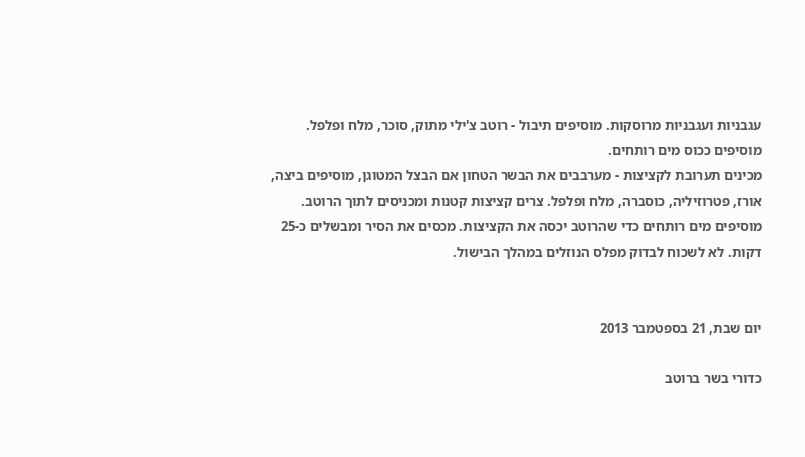עגבניות ועגבניות מרוסקות. מוסיפים תיבול - רוטב צ'ילי מתוק, סוכר, מלח ופלפל. מוסיפים ככוס מים רותחים.
מכינים תערובת לקציצות - מערבבים את הבשר הטחון אם הבצל המטוגן, מוסיפים ביצה, אורז, פטרוזיליה, כוסברה, מלח ופלפל. צרים קציצות קטנות ומכניסים לתוך הרוטב. מוסיפים מים רותחים כדי שהרוטב יכסה את הקציצות. מכסים את הסיר ומבשלים כ-25 דקות. לא לשכוח לבדוק מפלס הנוזלים במהלך הבישול.


יום שבת, 21 בספטמבר 2013

כדורי בשר ברוטב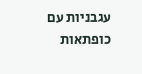עגבניות עם כופתאות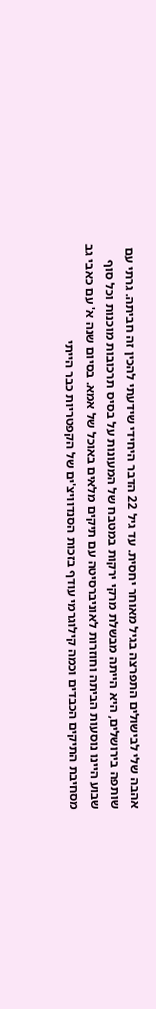אהבה שלי לבישולים התפרצה בגיל מאוחר יחסית. עד גיל 22 הדבר היחידי שידעתי להכין זה חביתה. גרתי עם שותפה בירושלים, היא הייתה מבשלת מרקי ירקות במטבח של המעונות על בסיס תרכובות מוכנות וכל סוף שבוע היינו נוסעות הביתה וחוזרות לאוניברסיטה עם תיקים מלאים באוכל של אמא. בסיום שנה א' עם כאבי גב מסחיבת התיקים הכבדים וכמה קילוגרמי עודף בזכות הסנדוויצ'ים של הקפטריות כבר הייתי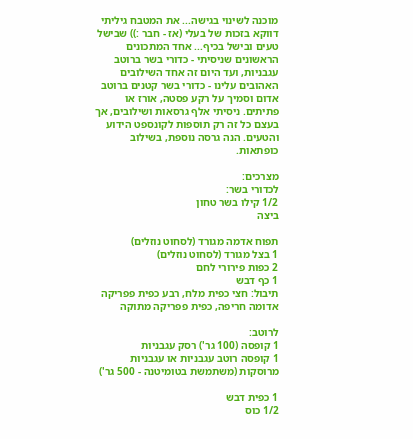מוכנה לשינוי בגישה... את המטבח גיליתי דווקא בזכות של בעלי (אז - חבר :)) שבישל טעים ובישל בכיף... אחד המתכונים הראשונים שניסיתי - כדורי בשר ברוטב עגבניות, ועד היום זה אחד השילובים האהובים עלינו - כדורי בשר קטנים ברוטב אדום וסמיך על רקע פסטה, אורז או פתיתים. ניסיתי אלף גרסאות ושילובים, אך בעצם כל זה רק תוספות לקונספט הידוע והטעים. הנה גרסה נוספת, בשילוב כופתאות.

מצרכים:
לכדורי בשר:
1/2 קילו בשר טחון
ביצה

תפוח אדמה מגורד (לסחוט נוזלים)
1 בצל מגורד (לסחוט נוזלים)
2 כפות פירורי לחם
1 כף דבש
תיבול: חצי כפית מלח, רבע כפית פפריקה אדומה חריפה, כפית פפריקה מתוקה

לרוטב:
1 קופסה (100 גר') רסק עגבניות
1 קופסה רוטב עגבניות או עגבניות מרוסקות (משתמשת בטומיטנה - 500 גר')

1 כפית דבש
1/2 כוס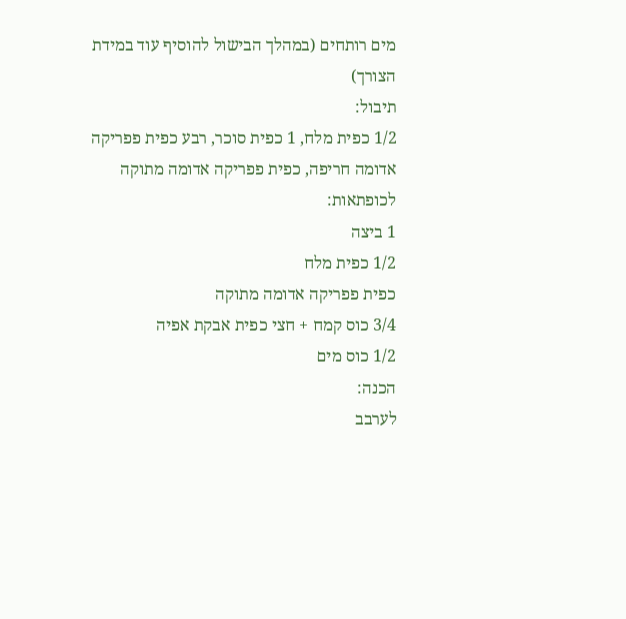מים רותחים (במהלך הבישול להוסיף עוד במידת הצורך)
תיבול:
1/2 כפית מלח, 1 כפית סוכר, רבע כפית פפריקה אדומה חריפה, כפית פפריקה אדומה מתוקה
לכופתאות:
1 ביצה
1/2 כפית מלח
כפית פפריקה אדומה מתוקה
3/4 כוס קמח + חצי כפית אבקת אפיה
1/2 כוס מים
הכנה:
לערבב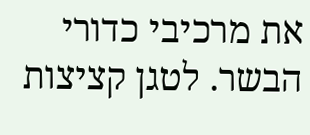את מרכיבי כדורי הבשר. לטגן קציצות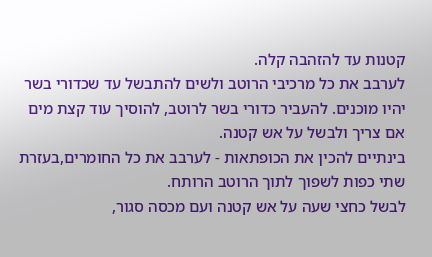קטנות עד להזהבה קלה.
לערבב את כל מרכיבי הרוטב ולשים להתבשל עד שכדורי בשר יהיו מוכנים. להעביר כדורי בשר לרוטב, להוסיך עוד קצת מים אם צריך ולבשל על אש קטנה.
בינתיים להכין את הכופתאות - לערבב את כל החומרים,בעזרת שתי כפות לשפוך לתוך הרוטב הרותח.
לבשל כחצי שעה על אש קטנה ועם מכסה סגור,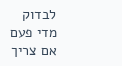לבדוק מדי פעם אם צריך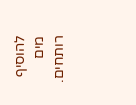להוסיף מים רותחים.